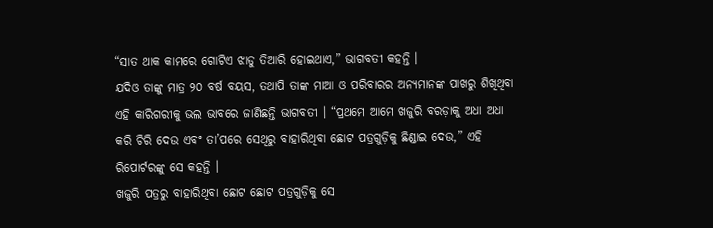“ସାତ ଥାକ କାମରେ ଗୋଟିଏ ଝାଡୁ ତିଆରି ହୋଇଥାଏ,” ଭାଗବତୀ କହନ୍ତି ।
ଯଦିଓ ତାଙ୍କୁ ମାତ୍ର ୨୦ ବର୍ଷ ବୟସ, ତଥାପି ତାଙ୍କ ମାଆ ଓ ପରିବାରର ଅନ୍ୟମାନଙ୍କ ପାଖରୁ ଶିଖିଥିବା ଏହି କାରିଗରୀକୁ ଭଲ ଭାବରେ ଜାଣିଛନ୍ତି ଭାଗବତୀ । “ପ୍ରଥମେ ଆମେ ଖଜୁରି ବରଡ଼ାକୁ ଅଧା ଅଧା କରି ଚିରି ଦେଉ ଏବଂ ତା’ପରେ ସେଥିରୁ ବାହାରିଥିବା ଛୋଟ ପତ୍ରଗୁଡ଼ିକୁ ଛିଣ୍ଡାଇ ଦେଉ,” ଏହି ରିପୋର୍ଟରଙ୍କୁ ସେ କହନ୍ତି ।
ଖଜୁରି ପତ୍ରରୁ ବାହାରିଥିବା ଛୋଟ ଛୋଟ ପତ୍ରଗୁଡ଼ିକୁ ସେ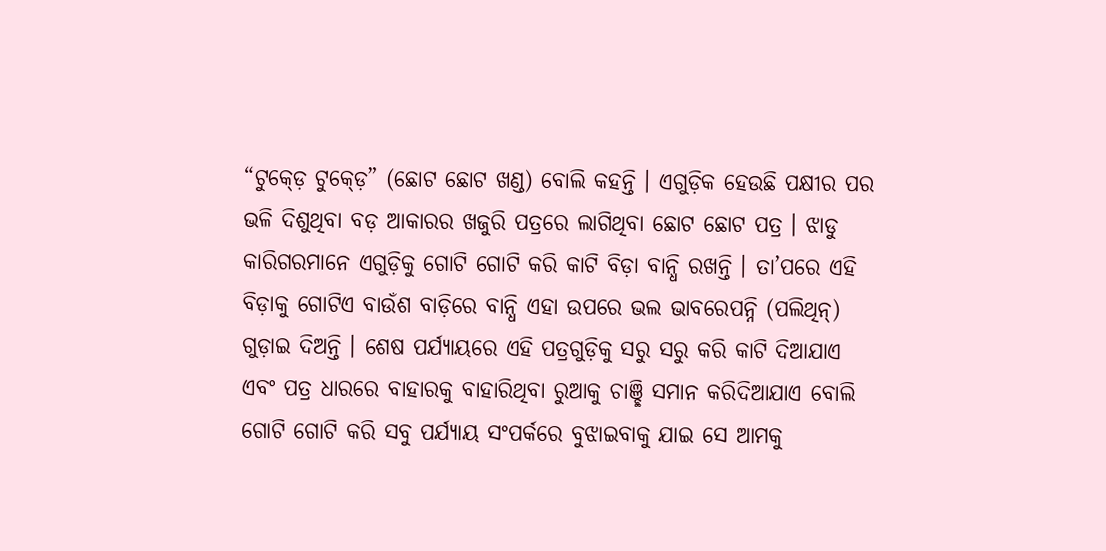“ଟୁକ୍ଡ଼େ ଟୁକ୍ଡ଼େ” (ଛୋଟ ଛୋଟ ଖଣ୍ଡ) ବୋଲି କହନ୍ତି । ଏଗୁଡ଼ିକ ହେଉଛି ପକ୍ଷୀର ପର ଭଳି ଦିଶୁଥିବା ବଡ଼ ଆକାରର ଖଜୁରି ପତ୍ରରେ ଲାଗିଥିବା ଛୋଟ ଛୋଟ ପତ୍ର । ଝାଡୁ କାରିଗରମାନେ ଏଗୁଡ଼ିକୁ ଗୋଟି ଗୋଟି କରି କାଟି ବିଡ଼ା ବାନ୍ଧି ରଖନ୍ତି । ତା’ପରେ ଏହି ବିଡ଼ାକୁ ଗୋଟିଏ ବାଉଁଶ ବାଡ଼ିରେ ବାନ୍ଧି ଏହା ଉପରେ ଭଲ ଭାବରେପନ୍ନି (ପଲିଥିନ୍) ଗୁଡ଼ାଇ ଦିଅନ୍ତି । ଶେଷ ପର୍ଯ୍ୟାୟରେ ଏହି ପତ୍ରଗୁଡ଼ିକୁ ସରୁ ସରୁ କରି କାଟି ଦିଆଯାଏ ଏବଂ ପତ୍ର ଧାରରେ ବାହାରକୁ ବାହାରିଥିବା ରୁଆକୁ ଚାଞ୍ଛି ସମାନ କରିଦିଆଯାଏ ବୋଲି ଗୋଟି ଗୋଟି କରି ସବୁ ପର୍ଯ୍ୟାୟ ସଂପର୍କରେ ବୁଝାଇବାକୁ ଯାଇ ସେ ଆମକୁ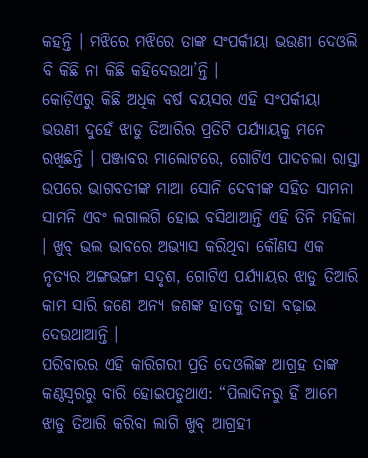କହନ୍ତି । ମଝିରେ ମଝିରେ ତାଙ୍କ ସଂପର୍କୀୟା ଭଉଣୀ ଦେଓଲି ବି କିଛି ନା କିଛି କହିଦେଉଥା’ନ୍ତି ।
କୋଡ଼ିଏରୁ କିଛି ଅଧିକ ବର୍ଷ ବୟସର ଏହି ସଂପର୍କୀୟା ଭଉଣୀ ଦୁହେଁ ଝାଡୁ ତିଆରିର ପ୍ରତିଟି ପର୍ଯ୍ୟାୟକୁ ମନେ ରଖିଛନ୍ତି । ପଞ୍ଜାବର ମାଲୋଟରେ, ଗୋଟିଏ ପାଦଚଲା ରାସ୍ତା ଉପରେ ଭାଗବତୀଙ୍କ ମାଆ ସୋନି ଦେବୀଙ୍କ ସହିତ ସାମନା ସାମନି ଏବଂ ଲଗାଲଗି ହୋଇ ବସିଥାଆନ୍ତି ଏହି ତିନି ମହିଳା । ଖୁବ୍ ଭଲ ଭାବରେ ଅଭ୍ୟାସ କରିଥିବା କୌଣସ ଏକ ନୃତ୍ୟର ଅଙ୍ଗଭଙ୍ଗୀ ସଦୃଶ, ଗୋଟିଏ ପର୍ଯ୍ୟାୟର ଝାଡୁ ତିଆରି କାମ ସାରି ଜଣେ ଅନ୍ୟ ଜଣଙ୍କ ହାତକୁ ତାହା ବଢ଼ାଇ ଦେଉଥାଆନ୍ତି ।
ପରିବାରର ଏହି କାରିଗରୀ ପ୍ରତି ଦେଓଲିଙ୍କ ଆଗ୍ରହ ତାଙ୍କ କଣ୍ଠସ୍ୱରରୁ ବାରି ହୋଇପଡୁଥାଏ: “ପିଲାଦିନରୁ ହିଁ ଆମେ ଝାଡୁ ତିଆରି କରିବା ଲାଗି ଖୁବ୍ ଆଗ୍ରହୀ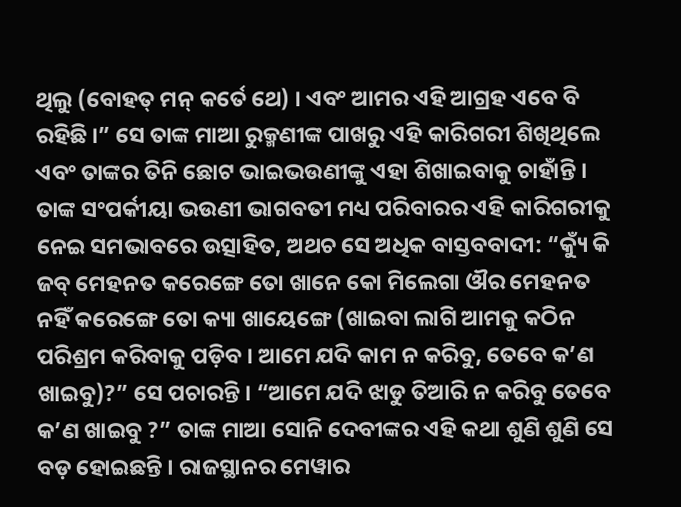ଥିଲୁ (ବୋହତ୍ ମନ୍ କର୍ତେ ଥେ) । ଏବଂ ଆମର ଏହି ଆଗ୍ରହ ଏବେ ବି ରହିଛି ।” ସେ ତାଙ୍କ ମାଆ ରୁକ୍ମଣୀଙ୍କ ପାଖରୁ ଏହି କାରିଗରୀ ଶିଖିଥିଲେ ଏବଂ ତାଙ୍କର ତିନି ଛୋଟ ଭାଇଭଉଣୀଙ୍କୁ ଏହା ଶିଖାଇବାକୁ ଚାହାଁନ୍ତି ।
ତାଙ୍କ ସଂପର୍କୀୟା ଭଉଣୀ ଭାଗବତୀ ମଧ୍ୟ ପରିବାରର ଏହି କାରିଗରୀକୁ ନେଇ ସମଭାବରେ ଉତ୍ସାହିତ, ଅଥଚ ସେ ଅଧିକ ବାସ୍ତବବାଦୀ: “କ୍ୟୁଁ କି ଜବ୍ ମେହନତ କରେଙ୍ଗେ ତୋ ଖାନେ କୋ ମିଲେଗା ଔର ମେହନତ ନହିଁ କରେଙ୍ଗେ ତୋ କ୍ୟା ଖାୟେଙ୍ଗେ (ଖାଇବା ଲାଗି ଆମକୁ କଠିନ ପରିଶ୍ରମ କରିବାକୁ ପଡ଼ିବ । ଆମେ ଯଦି କାମ ନ କରିବୁ, ତେବେ କ’ଣ ଖାଇବୁ)?” ସେ ପଚାରନ୍ତି । “ଆମେ ଯଦି ଝାଡୁ ତିଆରି ନ କରିବୁ ତେବେ କ’ଣ ଖାଇବୁ ?” ତାଙ୍କ ମାଆ ସୋନି ଦେବୀଙ୍କର ଏହି କଥା ଶୁଣି ଶୁଣି ସେ ବଡ଼ ହୋଇଛନ୍ତି । ରାଜସ୍ଥାନର ମେୱାର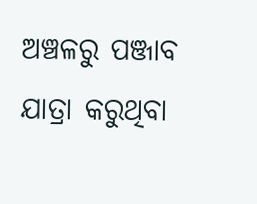ଅଞ୍ଚଳରୁ ପଞ୍ଜାବ ଯାତ୍ରା କରୁଥିବା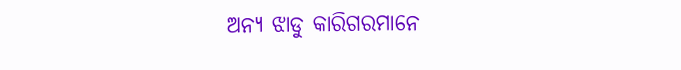ଅନ୍ୟ ଝାଡୁ କାରିଗରମାନେ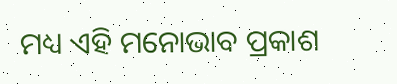ମଧ୍ୟ ଏହି ମନୋଭାବ ପ୍ରକାଶ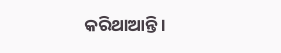କରିଥାଆନ୍ତି ।